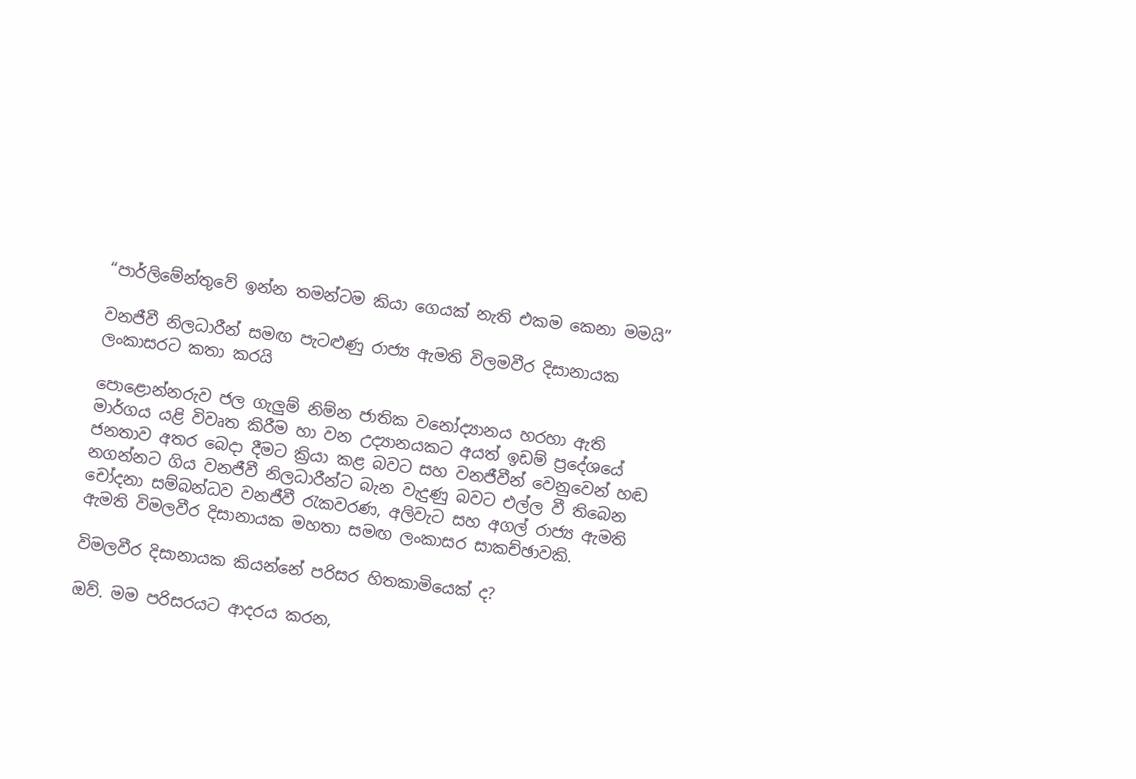“පාර්ලිමේන්තුවේ ඉන්න තමන්ටම කියා ගෙයක් නැති එකම කෙනා මමයි”

වනජීවී නිලධාරීන් සමඟ පැටළුණු රාජ්‍ය ඇමති විලමවීර දිසානායක ලංකාසරට කතා කරයි

පොළොන්නරුව ජල ගැලුම් නිම්න ජාතික වනෝද්‍යානය හරහා ඇති මාර්ගය යළි විවෘත කිරීම හා වන උද්‍යානයකට අයත් ඉඩම් ප්‍රදේශයේ ජනතාව අතර බෙදා දීමට ක්‍රියා කළ බවට සහ වනජීවීන් වෙනුවෙන් හඬ නගන්නට ගිය වනජීවී නිලධාරීන්ට බැන වැදුණු බවට එල්ල වී තිබෙන චෝදනා සම්බන්ධව වනජීවී රැකවරණ, අලිවැට සහ අගල් රාජ්‍ය ඇමති ඇමති විමලවීර දිසානායක මහතා සමඟ ලංකාසර සාකච්ඡාවකි.

විමලවීර දිසානායක කියන්නේ පරිසර හිතකාමියෙක් ද?

ඔව්. මම පරිසරයට ආදරය කරන,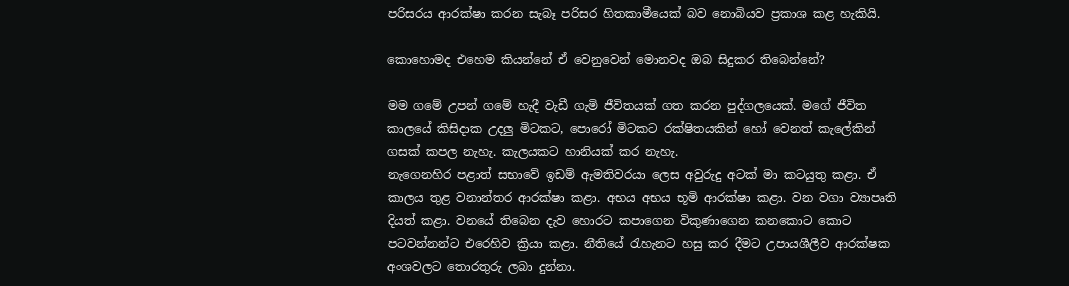පරිසරය ආරක්ෂා කරන සැබෑ පරිසර හිතකාමීයෙක් බව නොබියව ප්‍රකාශ කළ හැකියි.

කොහොමද එහෙම කියන්නේ ඒ වෙනුවෙන් මොනවද ඔබ සිදුකර තිබෙන්නේ?

මම ගමේ උපන් ගමේ හැදී වැඩී ගැමි ජීවිතයක් ගත කරන පුද්ගලයෙක්. මගේ ජීවිත කාලයේ කිසිදාක උදලු මිටකට, පොරෝ මිටකට රක්ෂිතයකින් හෝ වෙනත් කැලේකින් ගසක් කපල නැහැ. කැලයකට හානියක් කර නැහැ.
නැගෙනහිර පළාත් සභාවේ ඉඩම් ඇමතිවරයා ලෙස අවුරුදු අටක් මා කටයුතු කළා. ඒ කාලය තුළ වනාන්තර ආරක්ෂා කළා. අභය අභය භූමි ආරක්ෂා කළා. වන වගා ව්‍යාපෘති දියත් කළා. වනයේ තිබෙන දැව හොරට කපාගෙන විකුණාගෙන කනකොට කොට පටවන්නන්ට එරෙහිව ක්‍රියා කළා. නීතියේ රැහැනට හසු කර දීමට උපායශීලීව ආරක්ෂක අංශවලට තොරතුරු ලබා දුන්නා.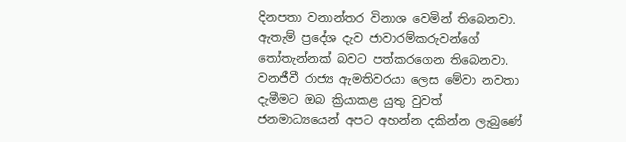දිනපතා වනාන්තර විනාශ වෙමින් තිබෙනවා. ඇතැම් ප්‍රදේශ දැව ජාවාරම්කරුවන්ගේ තෝතැන්නක් බවට පත්කරගෙන තිබෙනවා. වනජීවී රාජ්‍ය ඇමතිවරයා ලෙස මේවා නවතා දැමීමට ඔබ ක්‍රියාකළ යුතු වුවත් ජනමාධ්‍යයෙන් අපට අහන්න දකින්න ලැබුණේ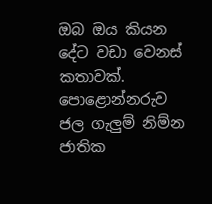ඔබ ඔය කියන දේට වඩා වෙනස් කතාවක්. පොළොන්නරුව ජල ගැලුම් නිම්න ජාතික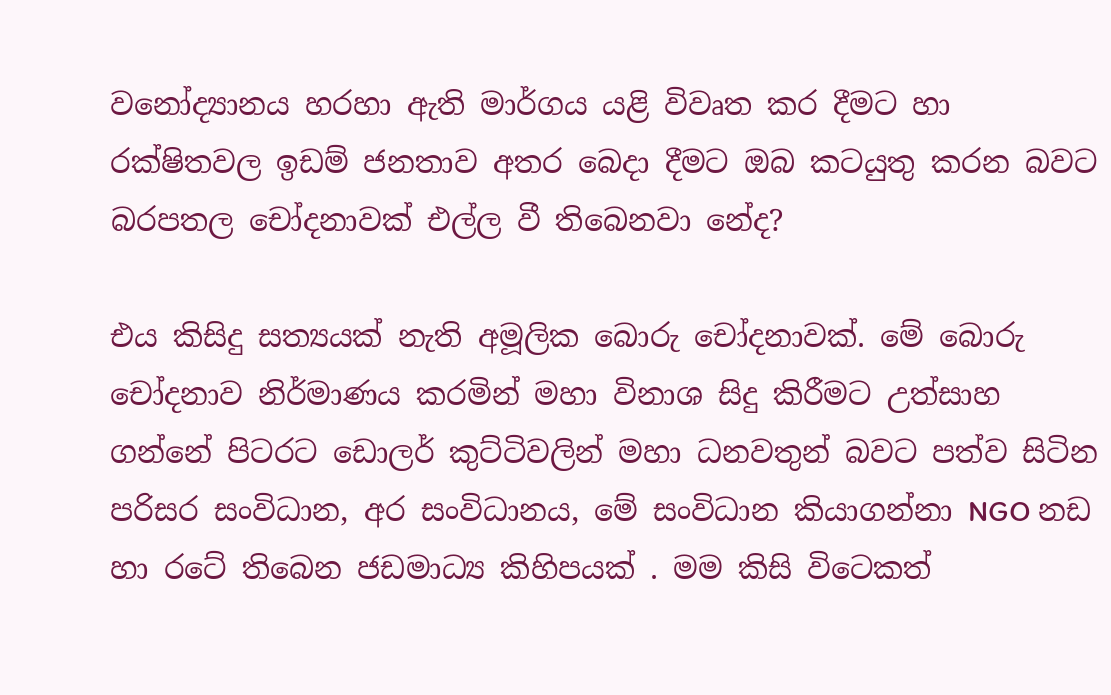වනෝද්‍යානය හරහා ඇති මාර්ගය යළි විවෘත කර දීමට හා රක්ෂිතවල ඉඩම් ජනතාව අතර බෙදා දීමට ඔබ කටයුතු කරන බවට බරපතල චෝදනාවක් එල්ල වී තිබෙනවා නේද?

එය කිසිදු සත්‍යයක් නැති අමූලික බොරු චෝදනාවක්. මේ බොරු චෝදනාව නිර්මාණය කරමින් මහා විනාශ සිදු කිරීමට උත්සාහ ගන්නේ පිටරට ඩොලර් කුට්ටිවලින් මහා ධනවතුන් බවට පත්ව සිටින පරිසර සංවිධාන, අර සංවිධානය, මේ සංවිධාන කියාගන්නා NGO නඩ හා රටේ තිබෙන ජඩමාධ්‍ය කිහිපයක් . මම කිසි විටෙකත්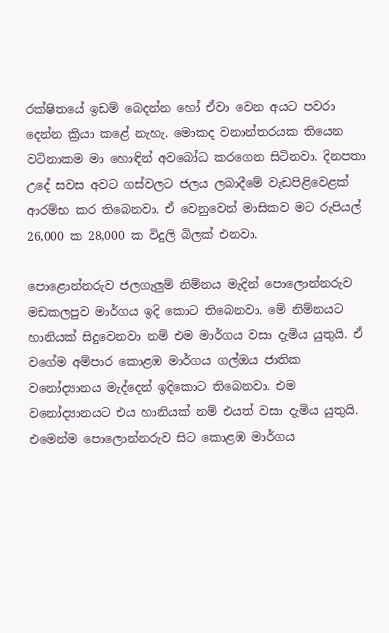රක්ෂිතයේ ඉඩම් බෙදන්න හෝ ඒවා වෙන අයට පවරා දෙන්න ක්‍රියා කළේ නැහැ. මොකද වනාන්තරයක තියෙන වටිනාකම මා හොඳින් අවබෝධ කරගෙන සිටිනවා. දිනපතා උදේ සවස අවට ගස්වලට ජලය ලබාදීමේ වැඩපිළිවෙළක් ආරම්භ කර තිබෙනවා. ඒ වෙනුවෙන් මාසිකව මට රුපියල් 26,000 ක 28,000 ක විදුලි බිලක් එනවා.

පොළොන්නරුව ජලගැලුම් නිම්නය මැදින් පොලොන්නරුව මඩකලපුව මාර්ගය ඉදි කොට තිබෙනවා. මේ නිම්නයට හානියක් සිදුවෙනවා නම් එම මාර්ගය වසා දැමිය යුතුයි. ඒ වගේම අම්පාර කොළඹ මාර්ගය ගල්ඔය ජාතික වනෝද්‍යානය මැද්දෙන් ඉදිකොට තිබෙනවා. එම වනෝද්‍යානයට එය හානියක් නම් එයත් වසා දැමිය යුතුයි. එමෙන්ම පොලොන්නරුව සිට කොළඹ මාර්ගය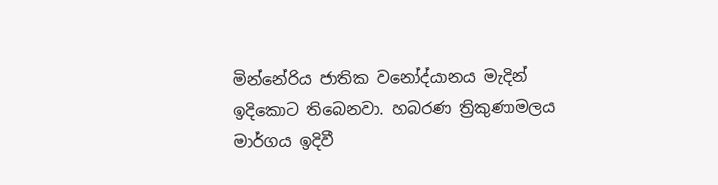මින්නේරිය ජාතික වනෝද්යානය මැදින් ඉදිකොට තිබෙනවා. හබරණ ත්‍රිකුණාමලය මාර්ගය ඉදිවී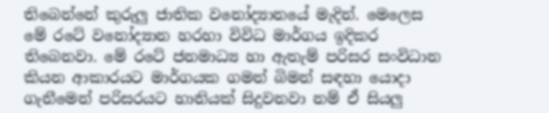තිබෙන්නේ කුරුලු ජාතික වනෝද්‍යානයේ මැදින්. මෙලෙස මේ රටේ වනෝද්‍යාන හරහා විවිධ මාර්ගය ඉදිකර තිබෙනවා. මේ රටේ ජනමාධ්‍ය හා ඇතැම් පරිසර සංවිධාන කියන ආකාරයට මාර්ගයක ගමන් බිමන් සඳහා යොදා ගැනීමෙන් පරිසරයට හානියක් සිදුවනවා නම් ඒ සියලු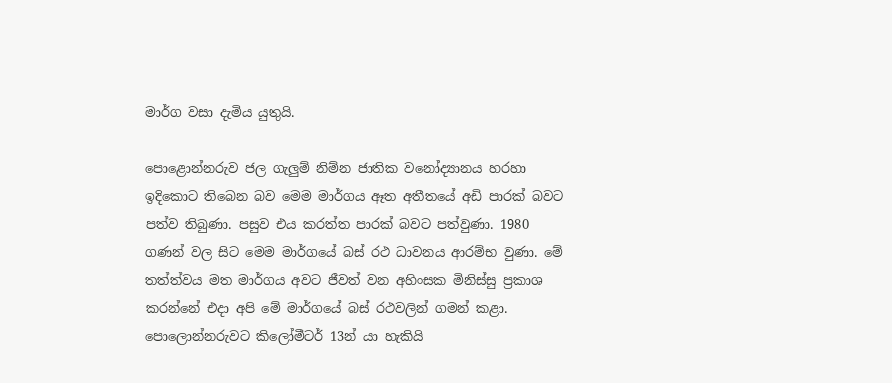මාර්ග වසා දැමිය යුතුයි.

පොළොන්නරුව ජල ගැලුම් නිම්න ජාතික වනෝද්‍යානය හරහා ඉදිකොට තිබෙන බව මෙම මාර්ගය ඈත අතීතයේ අඩි පාරක් බවට පත්ව තිබුණා. පසුව එය කරත්ත පාරක් බවට පත්වුණා. 1980 ගණන් වල සිට මෙම මාර්ගයේ බස් රථ ධාවනය ආරම්භ වුණා. මේ තත්ත්වය මත මාර්ගය අවට ජීවත් වන අහිංසක මිනිස්සු ප්‍රකාශ කරන්නේ එදා අපි මේ මාර්ගයේ බස් රථවලින් ගමන් කළා. පොලොන්නරුවට කිලෝමීටර් 13න් යා හැකි‍‍‍‍යි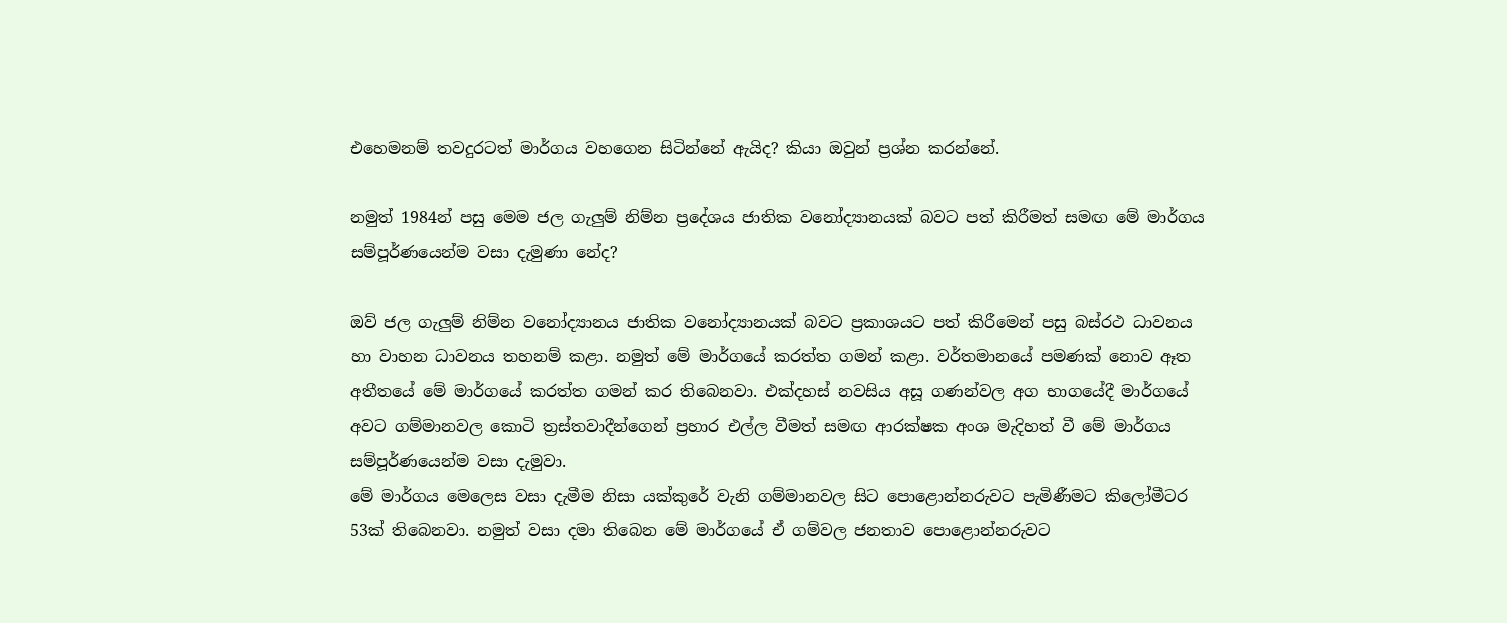එහෙමනම් තවදුරටත් මාර්ගය වහගෙන සිටින්නේ ඇයිද? කියා ඔවුන් ප්‍රශ්න කරන්නේ.

නමුත් 1984න් පසු මෙම ජල ගැලුම් නිම්න ප්‍රදේශය ජාතික වනෝද්‍යානයක් බවට පත් කිරීමත් සමඟ මේ මාර්ගය සම්පූර්ණයෙන්ම වසා දැමුණා නේද?

ඔව් ජල ගැලුම් නිම්න වනෝද්‍යානය ජාතික වනෝද්‍යානයක් බවට ප්‍රකාශයට පත් කිරීමෙන් පසු බස්රථ ධාවනය හා වාහන ධාවනය තහනම් කළා. නමුත් මේ මාර්ගයේ කරත්ත ගමන් කළා. වර්තමානයේ පමණක් නොව ඈත අතීතයේ මේ මාර්ගයේ කරත්ත ගමන් කර තිබෙනවා. එක්දහස් නවසිය අසූ ගණන්වල අග භාගයේදී මාර්ගයේ අවට ගම්මානවල කොටි ත්‍රස්තවාදීන්ගෙන් ප්‍රහාර එල්ල වීමත් සමඟ ආරක්ෂක අංශ මැදිහත් වී මේ මාර්ගය සම්පූර්ණයෙන්ම වසා දැමුවා.
මේ මාර්ගය මෙලෙස වසා දැමීම නිසා යක්කුරේ වැනි ගම්මානවල සිට පොළොන්නරුවට පැමිණීමට කිලෝමීටර 53ක් තිබෙනවා. නමුත් වසා දමා තිබෙන මේ මාර්ගයේ ඒ ගම්වල ජනතාව පොළොන්නරුවට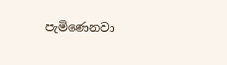පැමිණෙනවා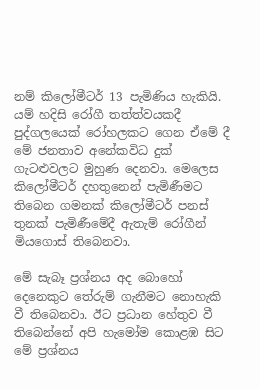නම් කිලෝමීටර් 13 පැමිණිය හැකියි. යම් හදිසි රෝගී තත්ත්වයකදී පුද්ගලයෙක් රෝහලකට ගෙන ඒමේ දී මේ ජනතාව අනේකවිධ දුක් ගැටළුවලට මුහුණ දෙනවා. මෙලෙස කිලෝමීටර් දහතුනෙන් පැමිණීමට තිබෙන ගමනක් කිලෝමීටර් පනස් තුනක් පැමිණීමේදී ඇතැම් රෝගීන් මියගොස් තිබෙනවා.

මේ සැබෑ ප්‍රශ්නය අද බොහෝ දෙනෙකුට තේරුම් ගැනීමට නොහැකි වී තිබෙනවා. ඊට ප්‍රධාන හේතුව වී තිබෙන්නේ අපි හැමෝම කොළඹ සිට මේ ප්‍රශ්නය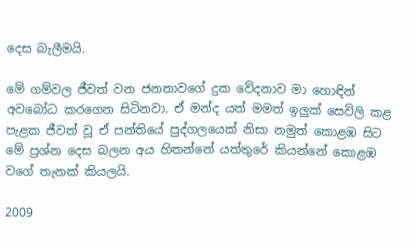දෙස බැලීමයි.

මේ ගම්වල ජීවත් වන ජනතාවගේ දුක වේදනාව මා හොඳින් අවබෝධ කරගෙන සිටිනවා. ඒ මන්ද යත් මමත් ඉලුක් සෙවිලි කළ පැළක ජීවත් වූ ඒ පන්තියේ පුද්ගලයෙක් නිසා නමුත් කොළඹ සිට මේ ප්‍රශ්න දෙස බලන අය හිතන්නේ යත්තුරේ කියන්නේ කොළඹ වගේ තැනක් කියලයි.

2009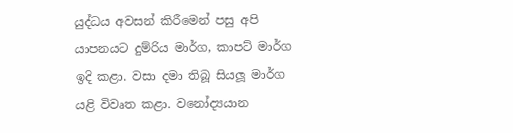යුද්ධය අවසන් කිරීමෙන් පසු අපි යාපනයට දුම්රිය මාර්ග, කාපට් මාර්ග ඉදි කළා. වසා දමා තිබූ සියලූ මාර්ග යළි විවෘත කළා. වනෝද්‍යයාන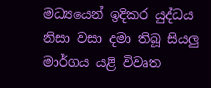මධ්‍යයෙන් ඉදිකර යුද්ධය නිසා වසා දමා තිබූ සියලු මාර්ගය යළි විවෘත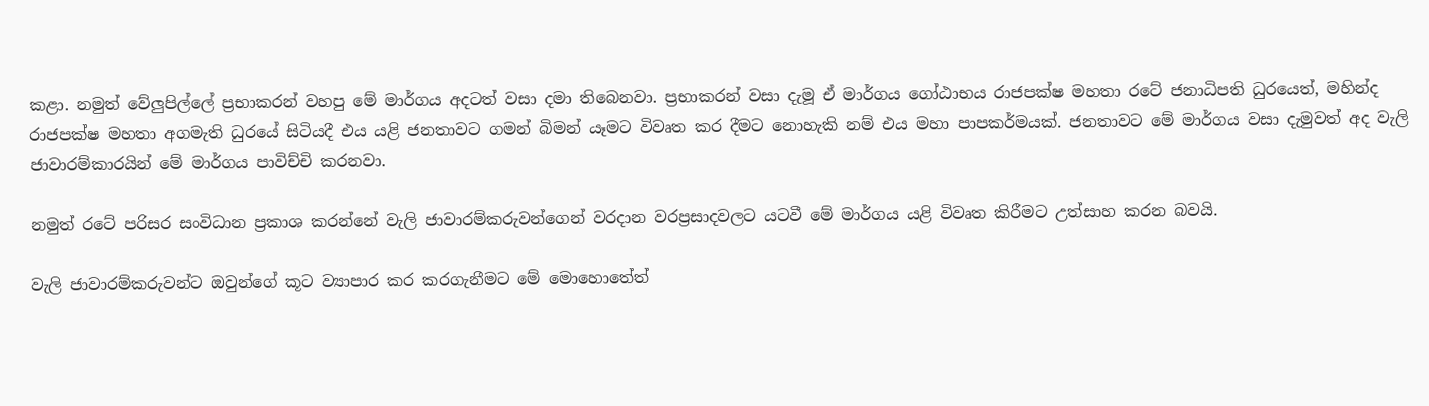කළා. නමුත් වේලුපිල්ලේ ප්‍රභාකරන් වහපු මේ මාර්ගය අදටත් වසා දමා තිබෙනවා. ප්‍රභාකරන් වසා දැමූ ඒ මාර්ගය ගෝඨාභය රාජපක්ෂ මහතා රටේ ජනාධිපති ධුරයෙත්, මහින්ද රාජපක්ෂ මහතා අගමැති ධුරයේ සිටියදී එය යළි ජනතාවට ගමන් බිමන් යෑමට විවෘත කර දීමට නොහැකි නම් එය මහා පාපකර්මයක්. ජනතාවට මේ මාර්ගය වසා දැමුවත් අද වැලි ජාවාරම්කාරයින් මේ මාර්ගය පාවිච්චි කරනවා.

නමුත් රටේ පරිසර සංවිධාන ප්‍රකාශ කරන්නේ වැලි ජාවාරම්කරුවන්ගෙන් වරදාන වරප්‍රසාදවලට යටවී මේ මාර්ගය යළි විවෘත කිරීමට උත්සාහ කරන බවයි.

වැලි ජාවාරම්කරුවන්ට ඔවුන්ගේ කූට ව්‍යාපාර කර කරගැනීමට මේ මොහොතේත්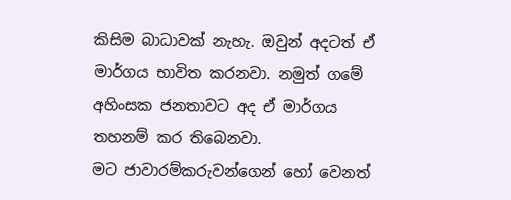කිසිම බාධාවක් නැහැ. ඔවුන් අදටත් ඒ මාර්ගය භාවිත කරනවා. නමුත් ගමේ අහිංසක ජනතාවට අද ඒ මාර්ගය තහනම් කර තිබෙනවා.
මට ජාවාරම්කරුවන්ගෙන් හෝ වෙනත්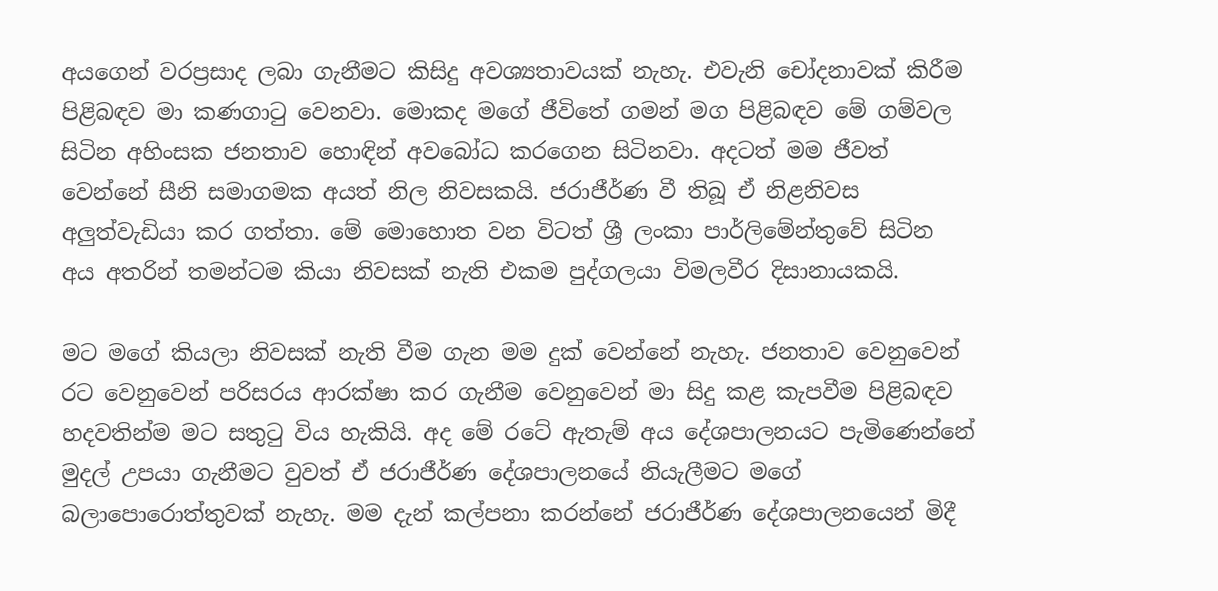අයගෙන් වරප්‍රසාද ලබා ගැනීමට කිසිදු අවශ්‍යතාවයක් නැහැ. එවැනි චෝදනාවක් කිරීම පිළිබඳව මා කණගාටු වෙනවා. මොකද මගේ ජීවිතේ ගමන් මග පිළිබඳව මේ ගම්වල සිටින අහිංසක ජනතාව හොඳින් අවබෝධ කරගෙන සිටිනවා. අදටත් මම ජීවත් වෙන්නේ සීනි සමාගමක අයත් නිල නිවසකයි. ජරාජීර්ණ වී තිබූ ඒ නිළනිවස අලුත්වැඩියා කර ගත්තා. මේ මොහොත වන විටත් ශ්‍රී ලංකා පාර්ලිමේන්තුවේ සිටින අය අතරින් තමන්ටම කියා නිවසක් නැති එකම පුද්ගලයා විමලවීර දිසානායකයි.

මට මගේ කියලා නිවසක් නැති වීම ගැන මම දුක් වෙන්නේ නැහැ. ජනතාව වෙනුවෙන් රට වෙනුවෙන් පරිසරය ආරක්ෂා කර ගැනීම වෙනුවෙන් මා සිදු කළ කැපවීම පිළිබඳව හදවතින්ම මට සතුටු විය හැකියි. අද මේ රටේ ඇතැම් අය දේශපාලනයට පැමිණෙන්නේ මුදල් උපයා ගැනීමට වුවත් ඒ ජරාජීර්ණ දේශපාලනයේ නියැලීමට මගේ බලාපොරොත්තුවක් නැහැ. මම දැන් කල්පනා කරන්නේ ජරාජීර්ණ දේශපාලනයෙන් මිදී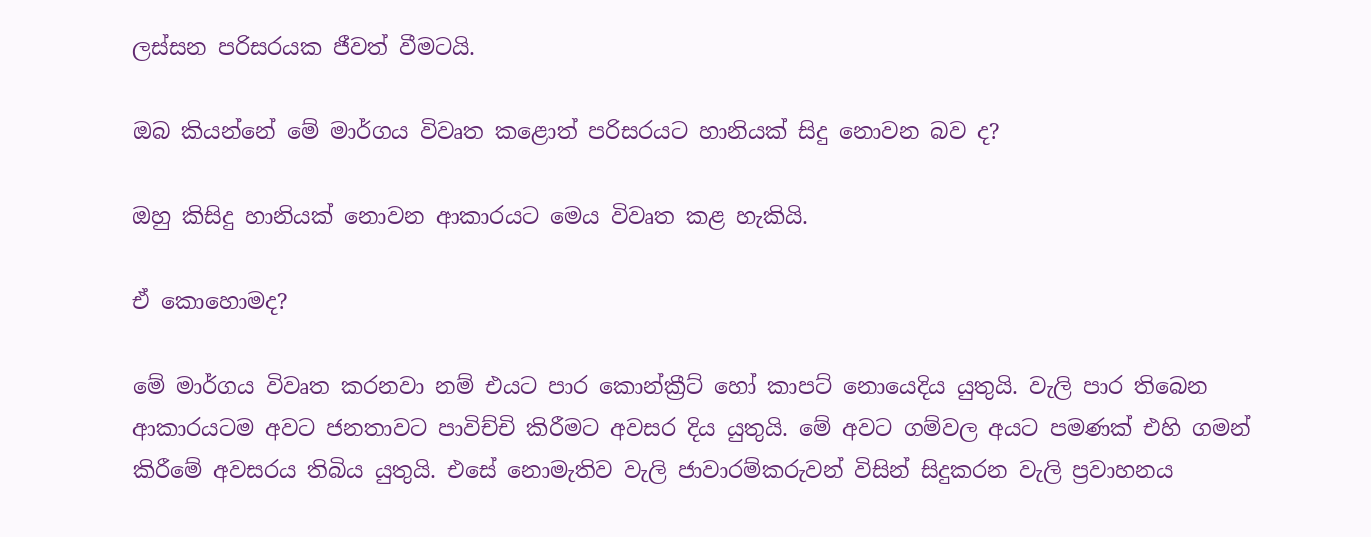ලස්සන පරිසරයක ජීවත් වීමටයි.

ඔබ කියන්නේ මේ මාර්ගය විවෘත කළොත් පරිසරයට හානියක් සිදු නොවන බව ද?

ඔහු කිසිදු හානියක් නොවන ආකාරයට මෙය විවෘත කළ හැකියි.

ඒ කොහොමද?

මේ මාර්ගය විවෘත කරනවා නම් එයට පාර කොන්ක්‍රීට් හෝ කාපට් නොයෙදිය යුතුයි. වැලි පාර තිබෙන ආකාරයටම අවට ජනතාවට පාවිච්චි කිරීමට අවසර දිය යුතුයි. මේ අවට ගම්වල අයට පමණක් එහි ගමන් කිරීමේ අවසරය තිබිය යුතුයි. එසේ නොමැතිව වැලි ජාවාරම්කරුවන් විසින් සිදුකරන වැලි ප්‍රවාහනය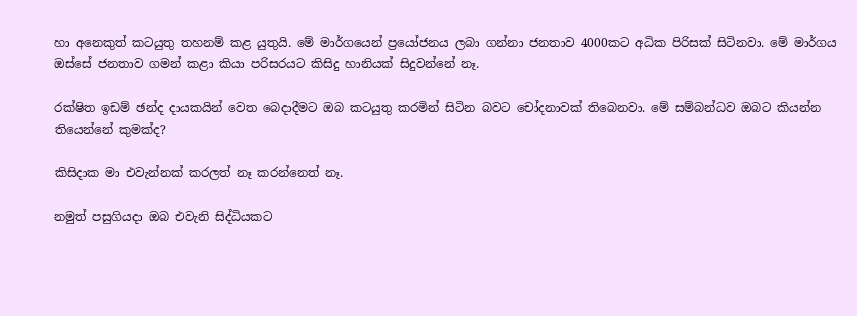හා අනෙකුත් කටයුතු තහනම් කළ යුතුයි. මේ මාර්ගයෙන් ප්‍රයෝජනය ලබා ගන්නා ජනතාව 4000කට අධික පිරිසක් සිටිනවා. මේ මාර්ගය ඔස්සේ ජනතාව ගමන් කළා කියා පරිසරයට කිසිදු හානියක් සිදුවන්නේ නෑ.

රක්ෂිත ඉඩම් ඡන්ද දායකයින් වෙත බෙදාදීමට ඔබ කටයුතු කරමින් සිටින බවට චෝදනාවක් තිබෙනවා. මේ සම්බන්ධව ඔබට කියන්න තියෙන්නේ කුමක්ද?

කිසිදාක මා එවැන්නක් කරලත් නෑ කරන්නෙත් නෑ.

නමුත් පසුගියදා ඔබ එවැනි සිද්ධියකට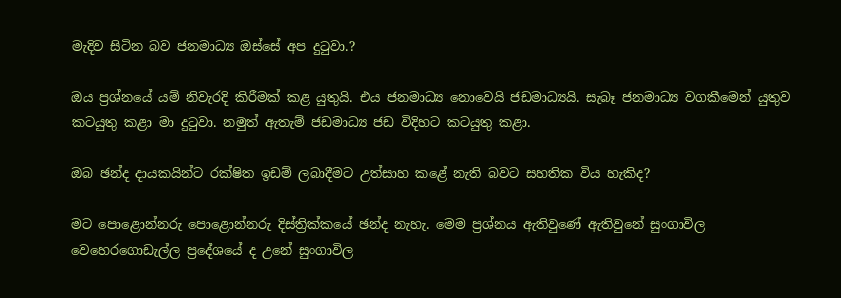මැදිව සිටින බව ජනමාධ්‍ය ඔස්සේ අප දුටුවා.?

ඔය ප්‍රශ්නයේ යම් නිවැරදි කිරීමක් කළ යුතුයි. එය ජනමාධ්‍ය නොවෙයි ජඩමාධ්‍යයි. සැබෑ ජනමාධ්‍ය වගකීමෙන් යුතුව කටයුතු කළා මා දුටුවා. නමුත් ඇතැම් ජඩමාධ්‍ය ජඩ විදිහට කටයුතු කළා.

ඔබ ඡන්ද දායකයින්ට රක්ෂිත ඉඩම් ලබාදීමට උත්සාහ කළේ නැති බවට සහතික විය හැකිද?

මට පොළොන්නරු පොළොන්නරු දිස්ත්‍රික්කයේ ඡන්ද නැහැ. මෙම ප්‍රශ්නය ඇතිවුණේ ඇතිවුනේ සුංගාවිල වෙහෙරගොඩැල්ල ප්‍රදේශයේ ද උනේ සුංගාවිල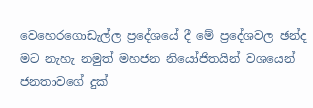වෙහෙරගොඩැල්ල ප්‍රදේශයේ දී මේ ප්‍රදේශවල ඡන්ද මට නැහැ නමුත් මහජන නියෝජිතයින් වශයෙන් ජනතාවගේ දුක්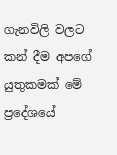ගැනවිලි වලට කන් දීම අපගේ යුතුකමක් මේ ප්‍රදේශයේ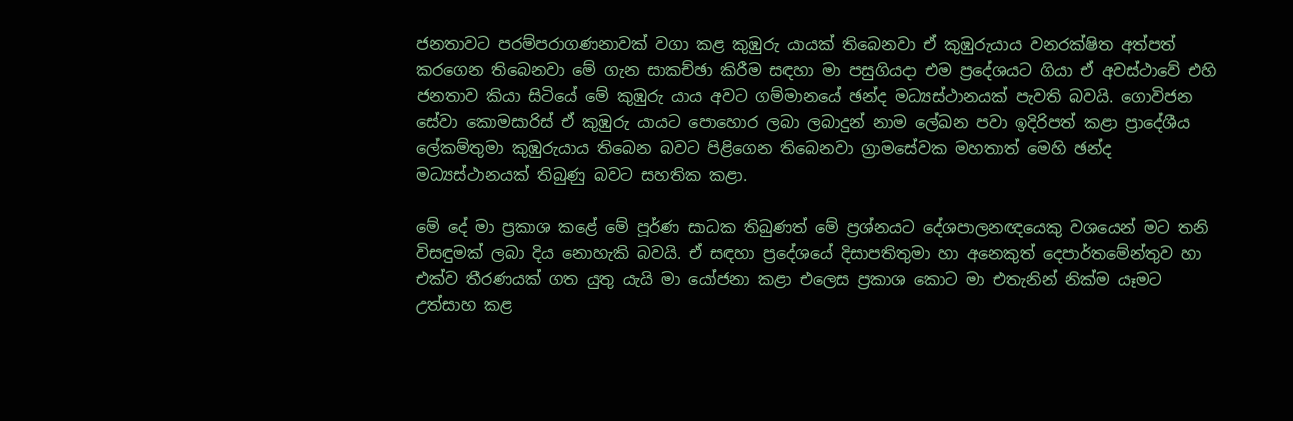ජනතාවට පරම්පරාගණනාවක් වගා කළ කුඹුරු යායක් තිබෙනවා ඒ කුඹුරුයාය වනරක්ෂිත අත්පත් කරගෙන තිබෙනවා මේ ගැන සාකච්ඡා කිරීම සඳහා මා පසුගියදා එම ප්‍රදේශයට ගියා ඒ අවස්ථාවේ එහි ජනතාව කියා සිටියේ මේ කුඹුරු යාය අවට ගම්මානයේ ඡන්ද මධ්‍යස්ථානයක් පැවති බවයි. ගොවිජන සේවා කොමසාරිස් ඒ කුඹුරු යායට පොහොර ලබා ලබාදුන් නාම ලේඛන පවා ඉදිරිපත් කළා ප්‍රාදේශීය ලේකම්තුමා කුඹුරුයාය තිබෙන බවට පිළිගෙන තිබෙනවා ග්‍රාමසේවක මහතාත් මෙහි ඡන්ද මධ්‍යස්ථානයක් තිබුණු බවට සහතික කළා.

මේ දේ මා ප්‍රකාශ කළේ මේ පූර්ණ සාධක තිබුණත් මේ ප්‍රශ්නයට දේශපාලනඥයෙකු වශයෙන් මට තනි විසඳුමක් ලබා දිය නොහැකි බවයි. ඒ සඳහා ප්‍රදේශයේ දිසාපතිතුමා හා අනෙකුත් දෙපාර්තමේන්තුව හා එක්ව තීරණයක් ගත යුතු යැයි මා යෝජනා කළා එලෙස ප්‍රකාශ කොට මා එතැනින් නික්ම යෑමට උත්සාහ කළ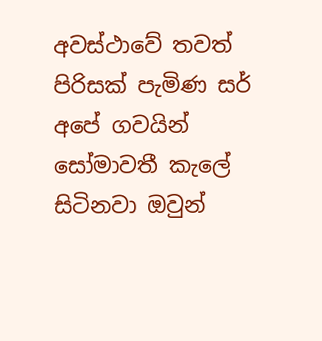අවස්ථාවේ තවත් පිරිසක් පැමිණ සර් අපේ ගවයින් සෝමාවතී කැලේ සිටිනවා ඔවුන්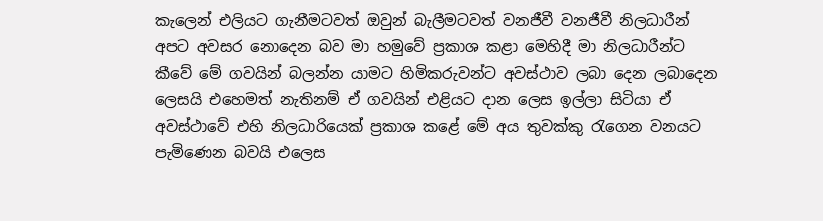කැලෙන් එලියට ගැනීමටවත් ඔවුන් බැලීමටවත් වනජීවී වනජීවී නිලධාරීන් අපට අවසර නොදෙන බව මා හමුවේ ප්‍රකාශ කළා මෙහිදී මා නිලධාරීන්ට කීවේ මේ ගවයින් බලන්න යාමට හිමිකරුවන්ට අවස්ථාව ලබා දෙන ලබාදෙන ලෙසයි එහෙමත් නැතිනම් ඒ ගවයින් එළියට දාන ලෙස ඉල්ලා සිටියා ඒ අවස්ථාවේ එහි නිලධාරියෙක් ප්‍රකාශ කළේ මේ අය තුවක්කු රැගෙන වනයට පැමිණෙන බවයි එලෙස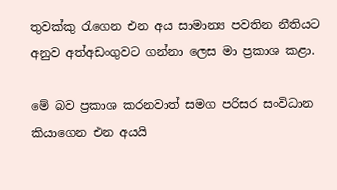තුවක්කු රැගෙන එන අය සාමාන්‍ය පවතින නීතියට අනුව අත්අඩංගුවට ගන්නා ලෙස මා ප්‍රකාශ කළා.

මේ බව ප්‍රකාශ කරනවාත් සමග පරිසර සංවිධාන කියාගෙන එන අයයි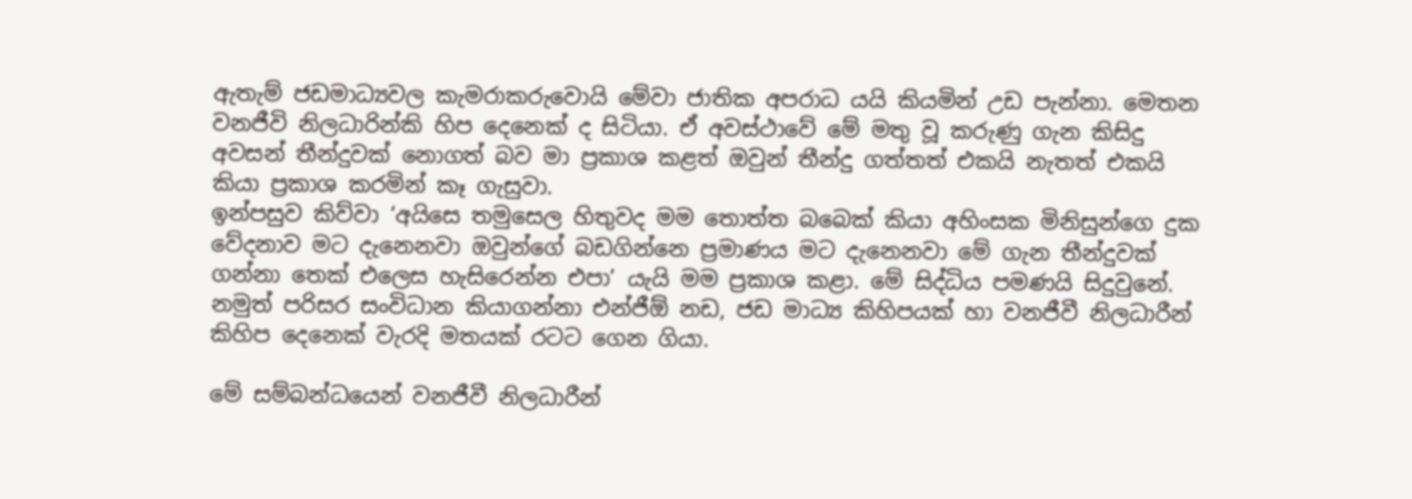ඇතැම් ජඩමාධ්‍යවල කැමරාකරුවොයි මේවා ජාතික අපරාධ යයි කියමින් උඩ පැන්නා. මෙතන වනජීවි නිලධාරින්කි හිප දෙනෙක් ද සිටියා. ඒ අවස්ථාවේ මේ මතු වූ කරුණු ගැන කිසිදු අවසන් තීන්දුවක් නොගත් බව මා ප්‍රකාශ කළත් ඔවුන් තීන්දු ගත්තත් එකයි නැතත් එකයි කියා ප්‍රකාශ කරමින් කෑ ගැසුවා.
ඉන්පසුව කිව්වා ‘අයිසෙ තමුසෙල හිතුවද මම තොත්ත බබෙක් කියා අහිංසක මිනිසුන්ගෙ දුක වේදනාව මට දැනෙනවා ඔවුන්ගේ බඩගින්නෙ ප්‍රමාණය මට දැනෙනවා මේ ගැන තීන්දුවක් ගන්නා තෙක් එලෙස හැසිරෙන්න එපා’ යැයි මම ප්‍රකාශ කළා. මේ සිද්ධිය පමණයි සිදුවුනේ. නමුත් පරිසර සංවිධාන කියාගන්නා එන්ජීඕ නඩ, ජඩ මාධ්‍ය කිහිපයක් හා වනජීවී නිලධාරීන් කිහිප දෙනෙක් වැරදි මතයක් රටට ගෙන ගියා.

මේ සම්බන්ධයෙන් වනජීවී නිලධාරීන්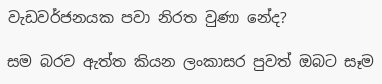වැඩවර්ජනයක පවා නිරත වුණා නේද?

සම බරව ඇත්ත කියන ලංකාසර පුවත් ඔබට සෑම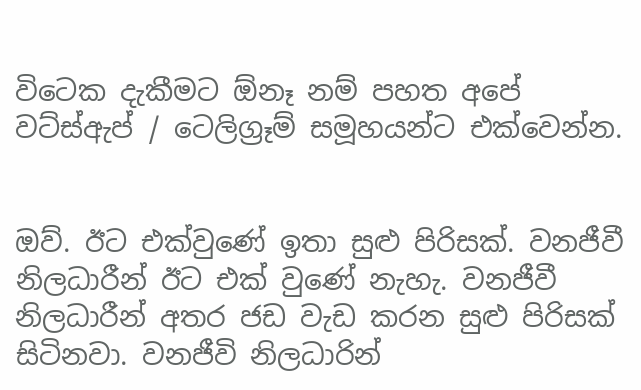විටෙක දැකීමට ඕනෑ නම් පහත අපේ වට්ස්ඇප් / ටෙලිග්‍රෑම් සමූහයන්ට එක්වෙන්න.


ඔව්. ඊට එක්වුණේ ඉතා සුළු පිරිසක්. වනජීවී නිලධාරීන් ඊට එක් වුණේ නැහැ. වනජීවී නිලධාරීන් අතර ජඩ වැඩ කරන සුළු පිරිසක් සිටිනවා. වනජීවි නිලධාරින්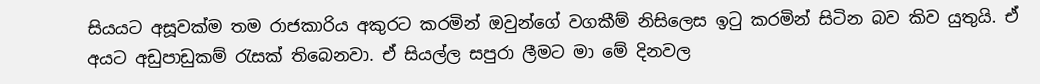සියයට අසූවක්ම තම රාජකාරිය අකුරට කරමින් ඔවුන්ගේ වගකීම් නිසිලෙස ඉටු කරමින් සිටින බව කිව යුතුයි. ඒ අයට අඩුපාඩුකම් රැසක් තිබෙනවා. ඒ සියල්ල සපුරා ලීමට මා මේ දිනවල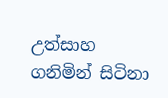උත්සාහ ගනිමින් සිටිනා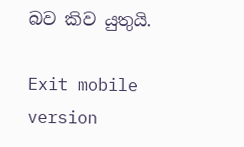බව කිව යුතුයි.

Exit mobile version